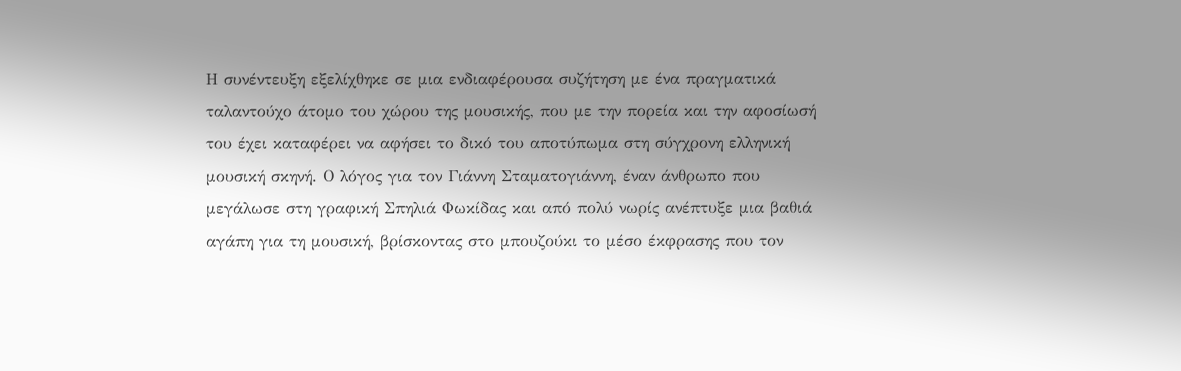Η συνέντευξη εξελίχθηκε σε μια ενδιαφέρουσα συζήτηση με ένα πραγματικά ταλαντούχο άτομο του χώρου της μουσικής, που με την πορεία και την αφοσίωσή του έχει καταφέρει να αφήσει το δικό του αποτύπωμα στη σύγχρονη ελληνική μουσική σκηνή. Ο λόγος για τον Γιάννη Σταματογιάννη, έναν άνθρωπο που μεγάλωσε στη γραφική Σπηλιά Φωκίδας και από πολύ νωρίς ανέπτυξε μια βαθιά αγάπη για τη μουσική, βρίσκοντας στο μπουζούκι το μέσο έκφρασης που τον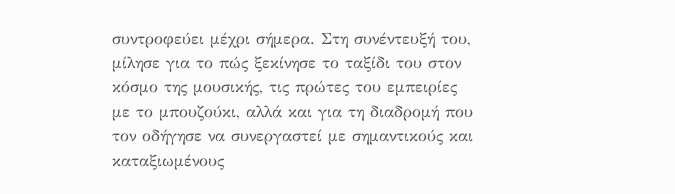συντροφεύει μέχρι σήμερα. Στη συνέντευξή του, μίλησε για το πώς ξεκίνησε το ταξίδι του στον κόσμο της μουσικής, τις πρώτες του εμπειρίες με το μπουζούκι, αλλά και για τη διαδρομή που τον οδήγησε να συνεργαστεί με σημαντικούς και καταξιωμένους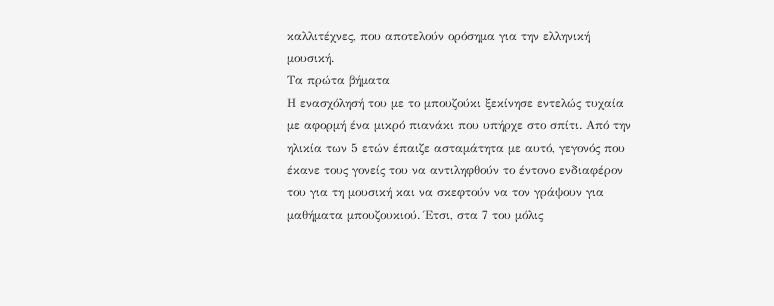καλλιτέχνες, που αποτελούν ορόσημα για την ελληνική μουσική.
Τα πρώτα βήματα
Η ενασχόλησή του με το μπουζούκι ξεκίνησε εντελώς τυχαία με αφορμή ένα μικρό πιανάκι που υπήρχε στο σπίτι. Από την ηλικία των 5 ετών έπαιζε ασταμάτητα με αυτό, γεγονός που έκανε τους γονείς του να αντιληφθούν το έντονο ενδιαφέρον του για τη μουσική και να σκεφτούν να τον γράψουν για μαθήματα μπουζουκιού. Έτσι, στα 7 του μόλις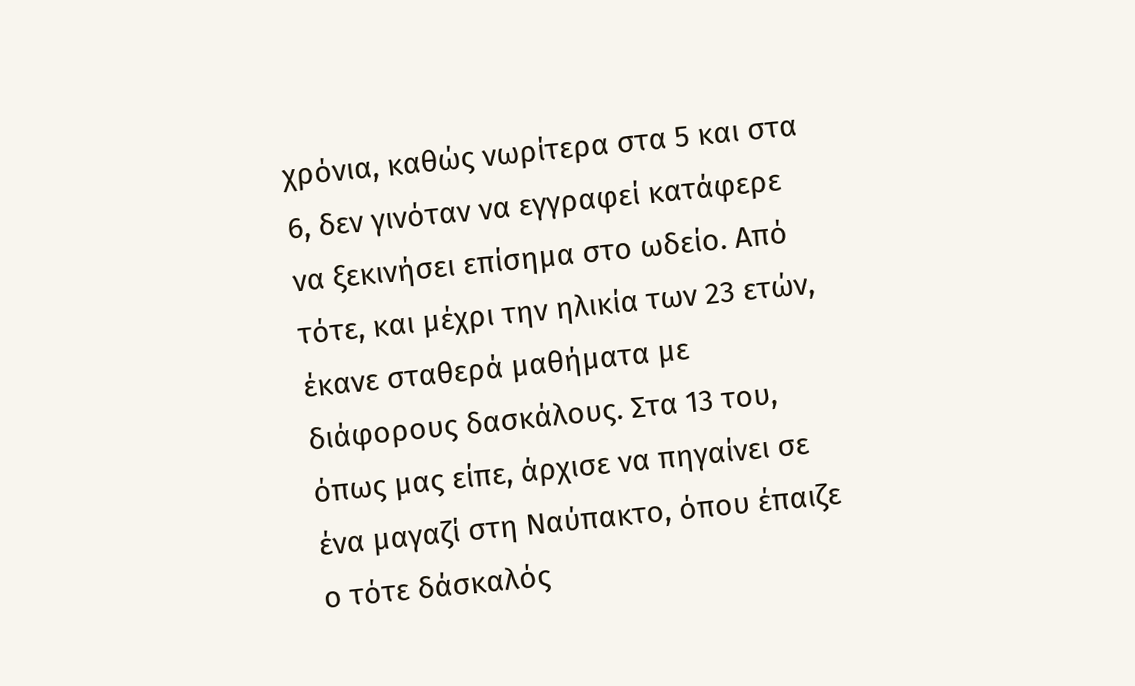χρόνια, καθώς νωρίτερα στα 5 και στα 6, δεν γινόταν να εγγραφεί κατάφερε να ξεκινήσει επίσημα στο ωδείο. Από τότε, και μέχρι την ηλικία των 23 ετών, έκανε σταθερά μαθήματα με διάφορους δασκάλους. Στα 13 του, όπως μας είπε, άρχισε να πηγαίνει σε ένα μαγαζί στη Ναύπακτο, όπου έπαιζε ο τότε δάσκαλός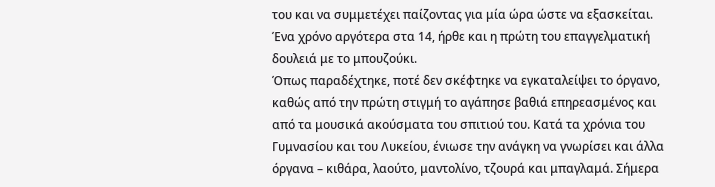του και να συμμετέχει παίζοντας για μία ώρα ώστε να εξασκείται. Ένα χρόνο αργότερα στα 14, ήρθε και η πρώτη του επαγγελματική δουλειά με το μπουζούκι.
Όπως παραδέχτηκε, ποτέ δεν σκέφτηκε να εγκαταλείψει το όργανο, καθώς από την πρώτη στιγμή το αγάπησε βαθιά επηρεασμένος και από τα μουσικά ακούσματα του σπιτιού του. Κατά τα χρόνια του Γυμνασίου και του Λυκείου, ένιωσε την ανάγκη να γνωρίσει και άλλα όργανα – κιθάρα, λαούτο, μαντολίνο, τζουρά και μπαγλαμά. Σήμερα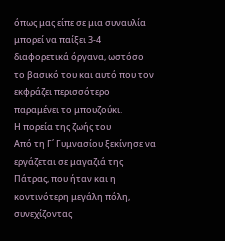όπως μας είπε σε μια συναυλία μπορεί να παίξει 3-4 διαφορετικά όργανα, ωστόσο το βασικό του και αυτό που τον εκφράζει περισσότερο παραμένει το μπουζούκι.
Η πορεία της ζωής του
Από τη Γ΄ Γυμνασίου ξεκίνησε να εργάζεται σε μαγαζιά της Πάτρας, που ήταν και η κοντινότερη μεγάλη πόλη, συνεχίζοντας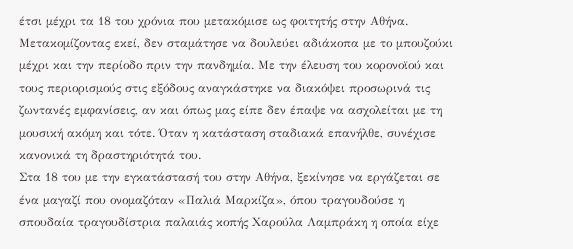έτσι μέχρι τα 18 του χρόνια που μετακόμισε ως φοιτητής στην Αθήνα. Μετακομίζοντας εκεί, δεν σταμάτησε να δουλεύει αδιάκοπα με το μπουζούκι μέχρι και την περίοδο πριν την πανδημία. Με την έλευση του κορονοϊού και τους περιορισμούς στις εξόδους αναγκάστηκε να διακόψει προσωρινά τις ζωντανές εμφανίσεις, αν και όπως μας είπε δεν έπαψε να ασχολείται με τη μουσική ακόμη και τότε. Όταν η κατάσταση σταδιακά επανήλθε, συνέχισε κανονικά τη δραστηριότητά του.
Στα 18 του με την εγκατάστασή του στην Αθήνα, ξεκίνησε να εργάζεται σε ένα μαγαζί που ονομαζόταν «Παλιά Μαρκίζα», όπου τραγουδούσε η σπουδαία τραγουδίστρια παλαιάς κοπής Χαρούλα Λαμπράκη η οποία είχε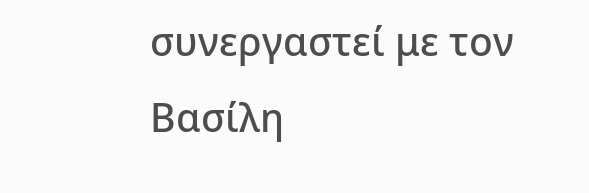συνεργαστεί με τον Βασίλη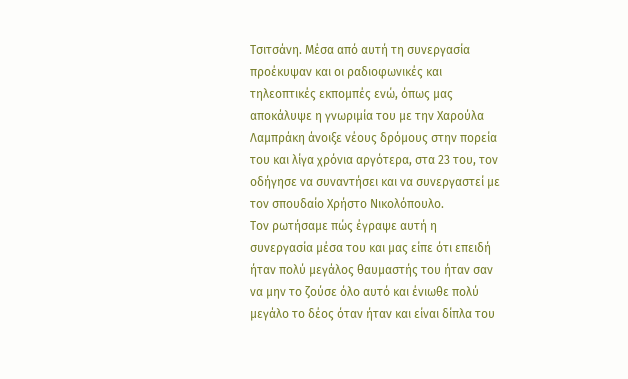Τσιτσάνη. Μέσα από αυτή τη συνεργασία προέκυψαν και οι ραδιοφωνικές και τηλεοπτικές εκπομπές ενώ, όπως μας αποκάλυψε η γνωριμία του με την Χαρούλα Λαμπράκη άνοιξε νέους δρόμους στην πορεία του και λίγα χρόνια αργότερα, στα 23 του, τον οδήγησε να συναντήσει και να συνεργαστεί με τον σπουδαίο Χρήστο Νικολόπουλο.
Τον ρωτήσαμε πώς έγραψε αυτή η συνεργασία μέσα του και μας είπε ότι επειδή ήταν πολύ μεγάλος θαυμαστής του ήταν σαν να μην το ζούσε όλο αυτό και ένιωθε πολύ μεγάλο το δέος όταν ήταν και είναι δίπλα του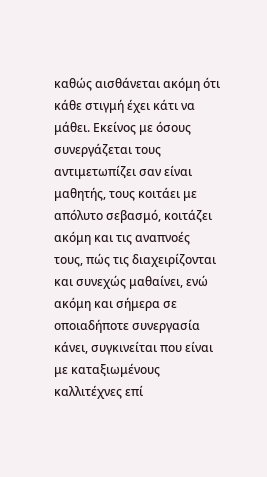καθώς αισθάνεται ακόμη ότι κάθε στιγμή έχει κάτι να μάθει. Εκείνος με όσους συνεργάζεται τους αντιμετωπίζει σαν είναι μαθητής, τους κοιτάει με απόλυτο σεβασμό, κοιτάζει ακόμη και τις αναπνοές τους, πώς τις διαχειρίζονται και συνεχώς μαθαίνει, ενώ ακόμη και σήμερα σε οποιαδήποτε συνεργασία κάνει, συγκινείται που είναι με καταξιωμένους καλλιτέχνες επί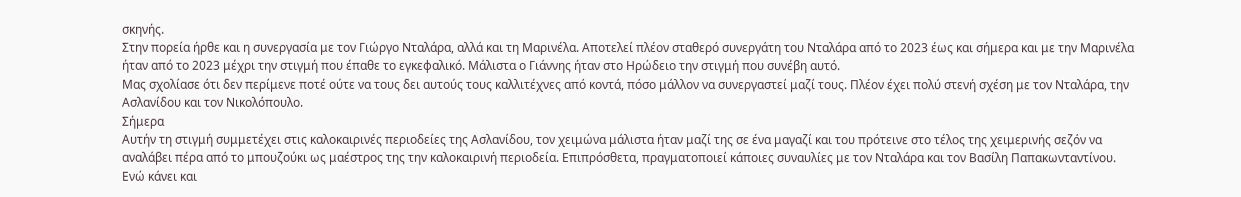σκηνής.
Στην πορεία ήρθε και η συνεργασία με τον Γιώργο Νταλάρα, αλλά και τη Μαρινέλα. Αποτελεί πλέον σταθερό συνεργάτη του Νταλάρα από το 2023 έως και σήμερα και με την Μαρινέλα ήταν από το 2023 μέχρι την στιγμή που έπαθε το εγκεφαλικό. Μάλιστα ο Γιάννης ήταν στο Ηρώδειο την στιγμή που συνέβη αυτό.
Μας σχολίασε ότι δεν περίμενε ποτέ ούτε να τους δει αυτούς τους καλλιτέχνες από κοντά, πόσο μάλλον να συνεργαστεί μαζί τους. Πλέον έχει πολύ στενή σχέση με τον Νταλάρα, την Ασλανίδου και τον Νικολόπουλο.
Σήμερα
Αυτήν τη στιγμή συμμετέχει στις καλοκαιρινές περιοδείες της Ασλανίδου, τον χειμώνα μάλιστα ήταν μαζί της σε ένα μαγαζί και του πρότεινε στο τέλος της χειμερινής σεζόν να αναλάβει πέρα από το μπουζούκι ως μαέστρος της την καλοκαιρινή περιοδεία. Επιπρόσθετα, πραγματοποιεί κάποιες συναυλίες με τον Νταλάρα και τον Βασίλη Παπακωνταντίνου. Ενώ κάνει και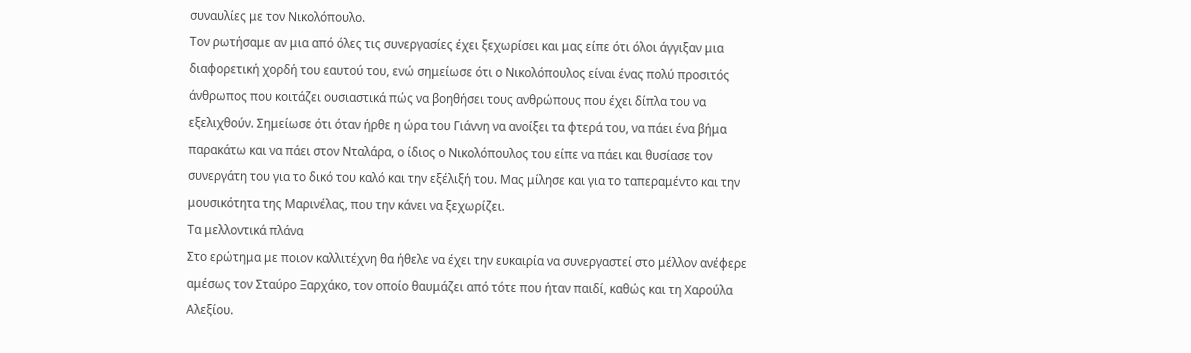συναυλίες με τον Νικολόπουλο.
Τον ρωτήσαμε αν μια από όλες τις συνεργασίες έχει ξεχωρίσει και μας είπε ότι όλοι άγγιξαν μια διαφορετική χορδή του εαυτού του, ενώ σημείωσε ότι ο Νικολόπουλος είναι ένας πολύ προσιτός άνθρωπος που κοιτάζει ουσιαστικά πώς να βοηθήσει τους ανθρώπους που έχει δίπλα του να εξελιχθούν. Σημείωσε ότι όταν ήρθε η ώρα του Γιάννη να ανοίξει τα φτερά του, να πάει ένα βήμα παρακάτω και να πάει στον Νταλάρα, ο ίδιος ο Νικολόπουλος του είπε να πάει και θυσίασε τον συνεργάτη του για το δικό του καλό και την εξέλιξή του. Μας μίλησε και για το ταπεραμέντο και την μουσικότητα της Μαρινέλας, που την κάνει να ξεχωρίζει.
Τα μελλοντικά πλάνα
Στο ερώτημα με ποιον καλλιτέχνη θα ήθελε να έχει την ευκαιρία να συνεργαστεί στο μέλλον ανέφερε αμέσως τον Σταύρο Ξαρχάκο, τον οποίο θαυμάζει από τότε που ήταν παιδί, καθώς και τη Χαρούλα Αλεξίου.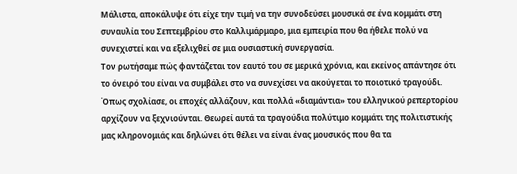Μάλιστα, αποκάλυψε ότι είχε την τιμή να την συνοδεύσει μουσικά σε ένα κομμάτι στη συναυλία του Σεπτεμβρίου στο Καλλιμάρμαρο, μια εμπειρία που θα ήθελε πολύ να συνεχιστεί και να εξελιχθεί σε μια ουσιαστική συνεργασία.
Τον ρωτήσαμε πώς φαντάζεται τον εαυτό του σε μερικά χρόνια, και εκείνος απάντησε ότι το όνειρό του είναι να συμβάλει στο να συνεχίσει να ακούγεται το ποιοτικό τραγούδι. Όπως σχολίασε, οι εποχές αλλάζουν, και πολλά «διαμάντια» του ελληνικού ρεπερτορίου αρχίζουν να ξεχνιούνται. Θεωρεί αυτά τα τραγούδια πολύτιμο κομμάτι της πολιτιστικής μας κληρονομιάς και δηλώνει ότι θέλει να είναι ένας μουσικός που θα τα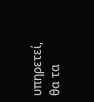υπηρετεί, θα τα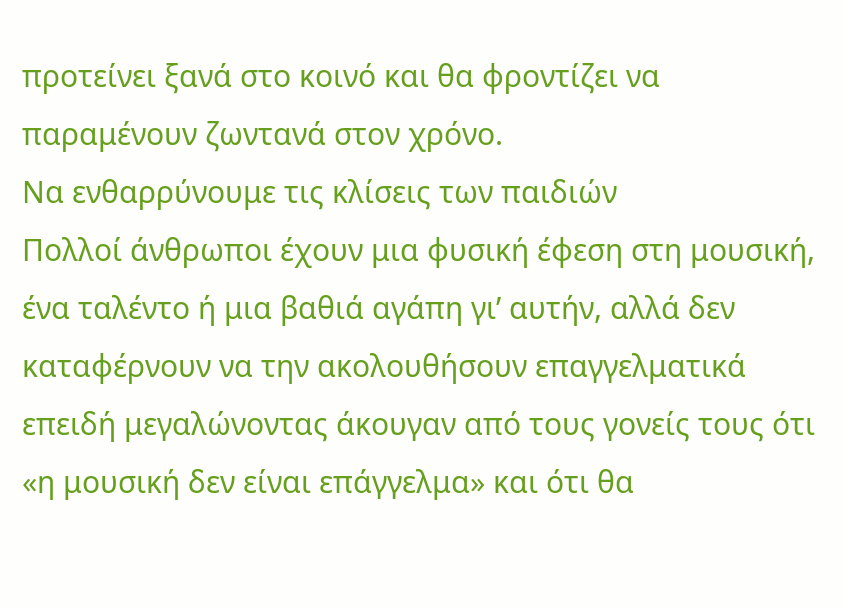προτείνει ξανά στο κοινό και θα φροντίζει να παραμένουν ζωντανά στον χρόνο.
Να ενθαρρύνουμε τις κλίσεις των παιδιών
Πολλοί άνθρωποι έχουν μια φυσική έφεση στη μουσική, ένα ταλέντο ή μια βαθιά αγάπη γι’ αυτήν, αλλά δεν καταφέρνουν να την ακολουθήσουν επαγγελματικά επειδή μεγαλώνοντας άκουγαν από τους γονείς τους ότι «η μουσική δεν είναι επάγγελμα» και ότι θα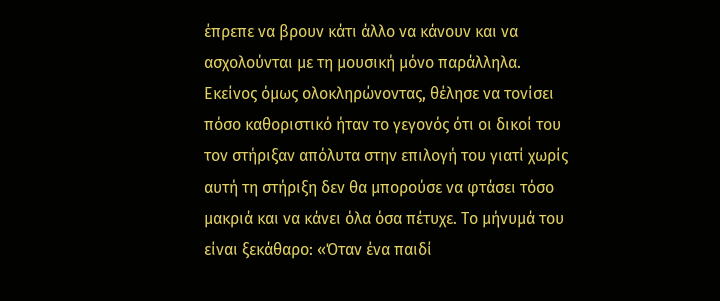έπρεπε να βρουν κάτι άλλο να κάνουν και να ασχολούνται με τη μουσική μόνο παράλληλα. Εκείνος όμως ολοκληρώνοντας, θέλησε να τονίσει πόσο καθοριστικό ήταν το γεγονός ότι οι δικοί του τον στήριξαν απόλυτα στην επιλογή του γιατί χωρίς αυτή τη στήριξη δεν θα μπορούσε να φτάσει τόσο μακριά και να κάνει όλα όσα πέτυχε. Το μήνυμά του είναι ξεκάθαρο: «Όταν ένα παιδί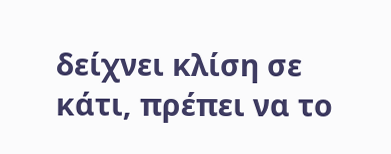δείχνει κλίση σε κάτι, πρέπει να το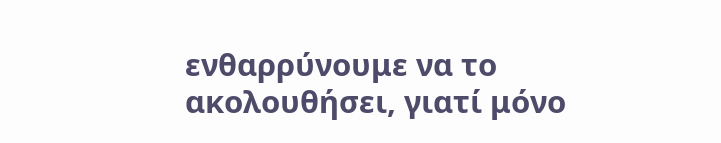ενθαρρύνουμε να το ακολουθήσει, γιατί μόνο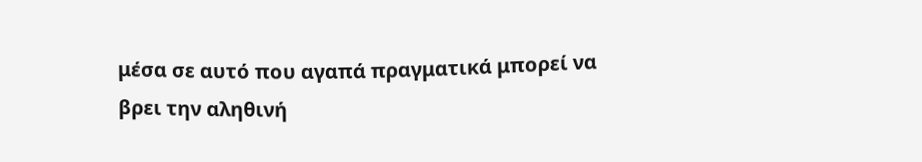μέσα σε αυτό που αγαπά πραγματικά μπορεί να βρει την αληθινή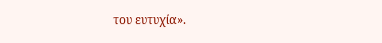του ευτυχία».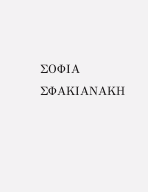ΣΟΦΙΑ ΣΦΑΚΙΑΝΑΚΗ